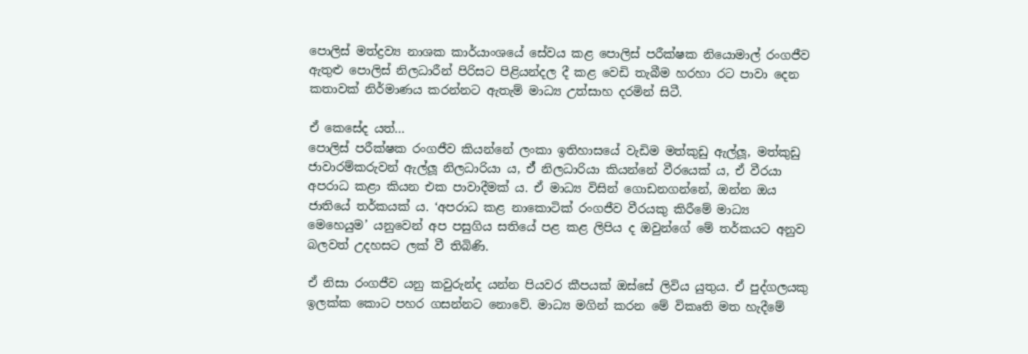පොලිස් මත්ද්‍රව්‍ය නාශක කාර්යාංශයේ සේවය කළ පොලිස් පරීක්ෂක නියොමාල් රංගජීව ඇතුළු පොලිස් නිලධාරීන් පිරිසට පිළියන්දල දී කළ වෙඩි තැබීම හරහා රට පාවා දෙන කතාවක් නිර්මාණය කරන්නට ඇතැම් මාධ්‍ය උත්සාහ දරමින් සිටී.

ඒ කෙසේද යත්…
පොලිස් පරීක්ෂක රංගජීව කියන්නේ ලංකා ඉතිහාසයේ වැඩිම මත්කුඩු ඇල්ලූ, මත්කුඩු ජාවාරම්කරුවන් ඇල්ලූ නිලධාරියා ය, ඒ් නිලධාරියා කියන්නේ වීරයෙක් ය, ඒ වීරයා අපරාධ කළා කියන එක පාවාදීමක් ය. ඒ මාධ්‍ය විසින් ගොඩනගන්නේ, ඔන්න ඔය ජාතියේ තර්කයක් ය. ‘අපරාධ කළ නාකොටික් රංගජීව වීරයකු කිරීමේ මාධ්‍ය මෙහෙයුම’ යනුවෙන් අප පසුගිය සතියේ පළ කළ ලිපිය ද ඔවුන්ගේ මේ තර්කයට අනුව බලවත් උදහසට ලක් වී තිබිණි.

ඒ නිසා රංගජීව යනු කවුරුන්ද යන්න පියවර කීපයක් ඔස්සේ ලිවිය යුතුය. ඒ පුද්ගලයකු ඉලක්ක කොට පහර ගසන්නට නොවේ. මාධ්‍ය මගින් කරන මේ විකෘති මත හැදීමේ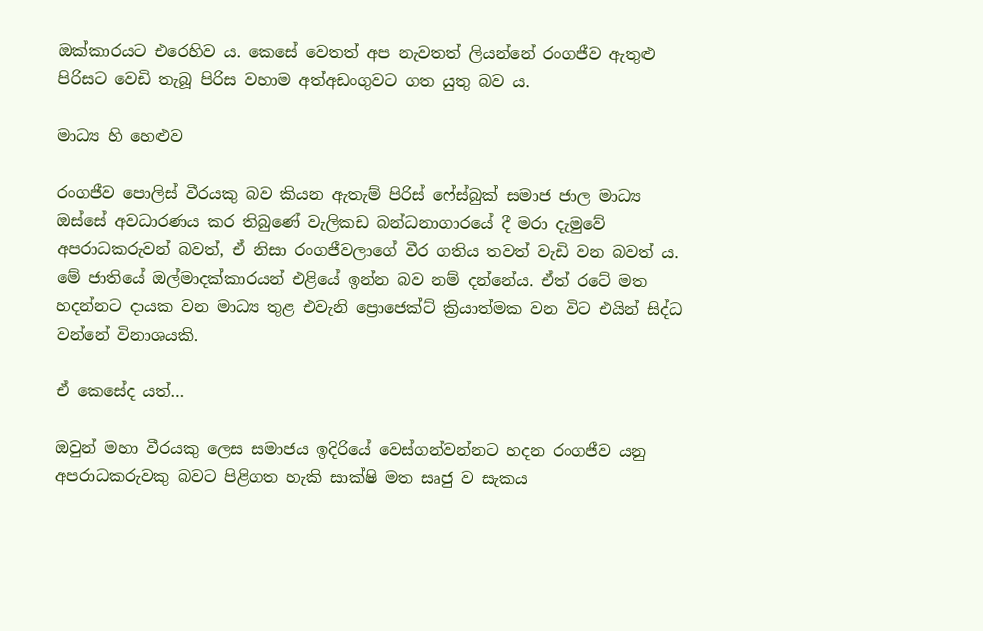ඔක්කාරයට එරෙහිව ය. කෙසේ වෙතත් අප නැවතත් ලියන්නේ රංගජීව ඇතුළු පිරිසට වෙඩි තැබූ පිරිස වහාම අත්අඩංගුවට ගත යුතු බව ය.

මාධ්‍ය හි හෙළුව

රංගජීව පොලිස් වීරයකු බව කියන ඇතැම් පිරිස් ෆේස්බුක් සමාජ ජාල මාධ්‍ය ඔස්සේ අවධාරණය කර තිබුණේ වැලිකඩ බන්ධනාගාරයේ දී මරා දැමුවේ අපරාධකරුවන් බවත්, ඒ නිසා රංගජීවලාගේ වීර ගතිය තවත් වැඩි වන බවත් ය. මේ ජාතියේ ඔල්මාදක්කාරයන් එළියේ ඉන්න බව නම් දන්නේය. ඒත් රටේ මත හදන්නට දායක වන මාධ්‍ය තුළ එවැනි ප්‍රොජෙක්ට් ක්‍රියාත්මක වන විට එයින් සිද්ධ වන්නේ විනාශයකි.

ඒ කෙසේද යත්…

ඔවුන් මහා වීරයකු ලෙස සමාජය ඉදිරියේ වෙස්ගන්වන්නට හදන රංගජීව යනු අපරාධකරුවකු බවට පිළිගත හැකි සාක්ෂි මත සෘජු ව සැකය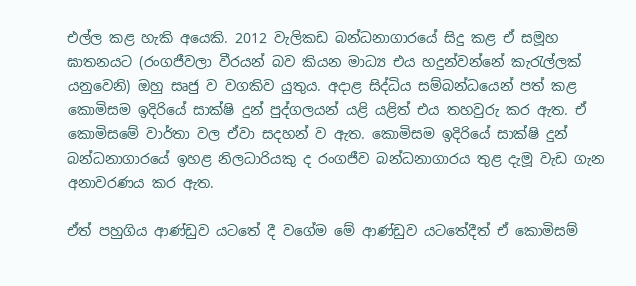එල්ල කළ හැකි අයෙකි. 2012 වැලිකඩ බන්ධනාගාරයේ සිදු කළ ඒ සමූහ ඝාතනයට (රංගජීවලා වීරයන් බව කියන මාධ්‍ය එය හදුන්වන්නේ කැරැල්ලක් යනුවෙනි) ඔහු සෘජු ව වගකිව යුතුය. අදාළ සිද්ධිය සම්බන්ධයෙන් පත් කළ කොමිසම ඉදිරියේ සාක්ෂි දුන් පුද්ගලයන් යළි යළිත් එය තහවුරු කර ඇත. ඒ කොමිසමේ වාර්තා වල ඒවා සදහන් ව ඇත. කොමිසම ඉදිරියේ සාක්ෂි දුන් බන්ධනාගාරයේ ඉහළ නිලධාරියකු ද රංගජීව බන්ධනාගාරය තුළ දැමූ වැඩ ගැන අනාවරණය කර ඇත.

ඒත් පහුගිය ආණ්ඩුව යටතේ දී වගේම මේ ආණ්ඩුව යටතේදීත් ඒ කොමිසම්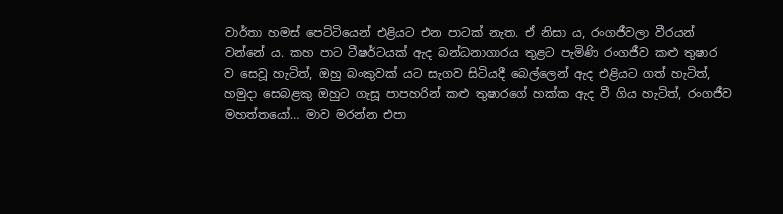වාර්තා හමස් පෙට්ටියෙන් එළියට එන පාටක් නැත. ඒ නිසා ය, රංගජීවලා වීරයන් වන්නේ ය. කහ පාට ටීෂර්ටයක් ඇද බන්ධනාගාරය තුළට පැමිණි රංගජීව කළු තුෂාර ව සෙවූ හැටිත්, ඔහු බංකුවක් යට සැගව සිටියදී බෙල්ලෙන් ඇද එළියට ගත් හැටිත්, හමුදා සෙබළකු ඔහුට ගැසූ පාපහරින් කළු තුෂාරගේ හක්ක ඇද වී ගිය හැටිත්, රංගජීව මහත්තයෝ… මාව මරන්න එපා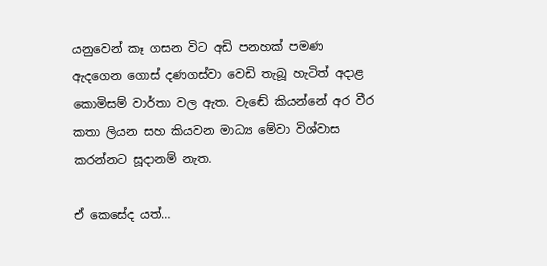යනුවෙන් කෑ ගසන විට අඩි පනහක් පමණ ඇදගෙන ගොස් දණගස්වා වෙඩි තැබූ හැටිත් අදාළ කොමිසම් වාර්තා වල ඇත. වැඬේ කියන්නේ අර වීර කතා ලියන සහ කියවන මාධ්‍ය මේවා විශ්වාස කරන්නට සූදානම් නැත.

ඒ කෙසේද යත්…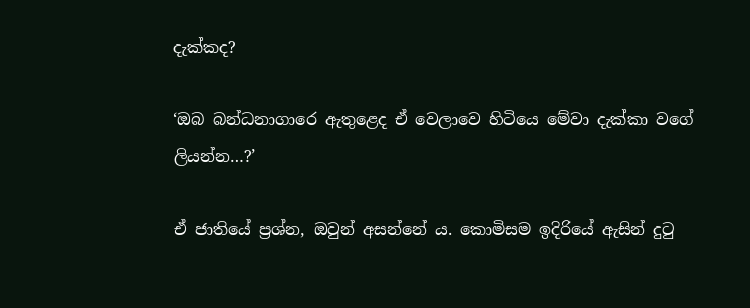දැක්කද?

‘ඔබ බන්ධනාගාරෙ ඇතුළෙද ඒ වෙලාවෙ හිටියෙ මේවා දැක්කා වගේ ලියන්න…?’

ඒ ජාතියේ ප්‍රශ්න, ඔවුන් අසන්නේ ය. කොමිසම ඉදිරියේ ඇසින් දුටු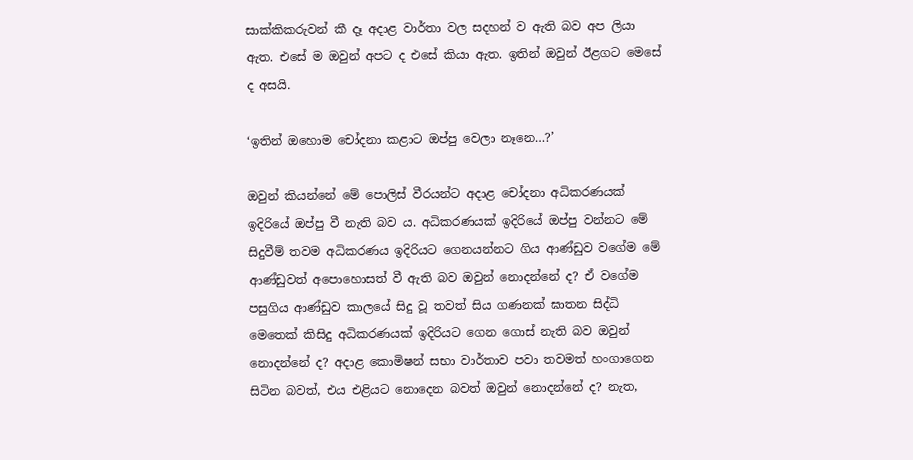සාක්කිකරුවන් කී දෑ අදාළ වාර්තා වල සදහන් ව ඇති බව අප ලියා ඇත. එසේ ම ඔවුන් අපට ද එසේ කියා ඇත. ඉතින් ඔවුන් ඊළගට මෙසේ ද අසයි.

‘ඉතින් ඔහොම චෝදනා කළාට ඔප්පු වෙලා නෑනෙ…?’

ඔවුන් කියන්නේ මේ පොලිස් වීරයන්ට අදාළ චෝදනා අධිකරණයක් ඉදිරියේ ඔප්පු වී නැති බව ය. අධිකරණයක් ඉදිරියේ ඔප්පු වන්නට මේ සිදුවීම් තවම අධිකරණය ඉදිරියට ගෙනයන්නට ගිය ආණ්ඩුව වගේම මේ ආණ්ඩුවත් අපොහොසත් වී ඇති බව ඔවුන් නොදන්නේ ද? ඒ වගේම පසුගිය ආණ්ඩුව කාලයේ සිදු වූ තවත් සිය ගණනක් ඝාතන සිද්ධි මෙතෙක් කිසිදු අධිකරණයක් ඉදිරියට ගෙන ගොස් නැති බව ඔවුන් නොදන්නේ ද? අදාළ කොමිෂන් සභා වාර්තාව පවා තවමත් හංගාගෙන සිටින බවත්, එය එළියට නොදෙන බවත් ඔවුන් නොදන්නේ ද? නැත,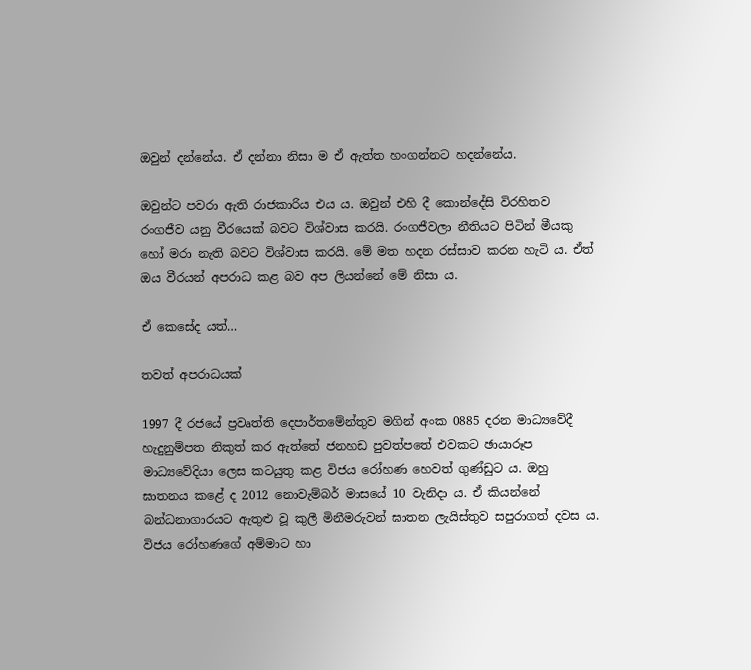ඔවුන් දන්නේය. ඒ දන්නා නිසා ම ඒ ඇත්ත හංගන්නට හදන්නේය.

ඔවුන්ට පවරා ඇති රාජකාරිය එය ය. ඔවුන් එහි දී කොන්දේසි විරහිතව රංගජීව යනු වීරයෙක් බවට විශ්වාස කරයි. රංගජීවලා නීතියට පිටින් මීයකු හෝ මරා නැති බවට විශ්වාස කරයි. මේ මත හදන රස්සාව කරන හැටි ය. ඒත් ඔය වීරයන් අපරාධ කළ බව අප ලියන්නේ මේ නිසා ය.

ඒ කෙසේද යත්…

තවත් අපරාධයක්

1997 දී රජයේ ප්‍රවෘත්ති දෙපාර්තමේන්තුව මගින් අංක 0885 දරන මාධ්‍යවේදී හැදුනුම්පත නිකුත් කර ඇත්තේ ජනහඩ පුවත්පතේ එවකට ඡායාරූප මාධ්‍යවේදියා ලෙස කටයුතු කළ විජය රෝහණ හෙවත් ගුණ්ඩුට ය. ඔහු ඝාතනය කළේ ද 2012 නොවැම්බර් මාසයේ 10 වැනිදා ය. ඒ කියන්නේ බන්ධනාගාරයට ඇතුළු වූ කුලී මිනීමරුවන් ඝාතන ලැයිස්තුව සපුරාගත් දවස ය. විජය රෝහණගේ අම්මාට හා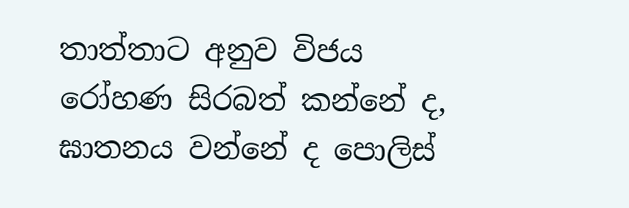තාත්තාට අනුව විජය රෝහණ සිරබත් කන්නේ ද, ඝාතනය වන්නේ ද පොලිස්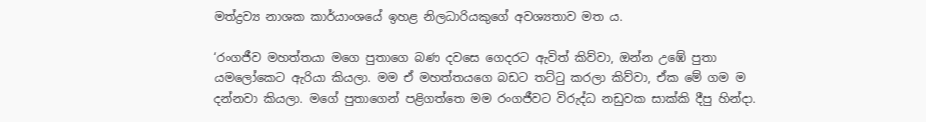මත්ද්‍රව්‍ය නාශක කාර්යාංශයේ ඉහළ නිලධාරියකුගේ අවශ්‍යතාව මත ය.

‘රංගජීව මහත්තයා මගෙ පුතාගෙ බණ දවසෙ ගෙදරට ඇවිත් කිව්වා, ඔන්න උඹේ පුතා යමලෝකෙට ඇරියා කියලා. මම ඒ මහත්තයගෙ බඩට තට්ටු කරලා කිව්වා, ඒක මේ ගම ම දන්නවා කියලා. මගේ පුතාගෙන් පළිගත්තෙ මම රංගජීවට විරුද්ධ නඩුවක සාක්කි දීපු හින්දා.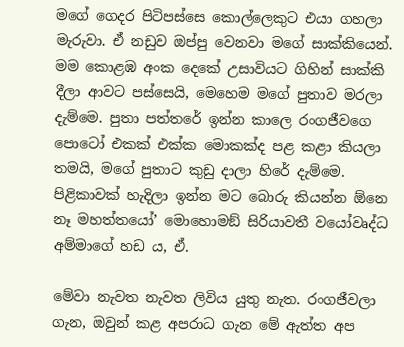මගේ ගෙදර පිටිපස්සෙ කොල්ලෙකුට එයා ගහලා මැරුවා. ඒ නඩුව ඔප්පු වෙනවා මගේ සාක්කියෙන්. මම කොළඹ අංක දෙකේ උසාවියට ගිහින් සාක්කි දීලා ආවට පස්සෙයි, මෙහෙම මගේ පුතාව මරලා දැම්මෙ. පුතා පත්තරේ ඉන්න කාලෙ රංගජීවගෙ පොටෝ එකක් එක්ක මොකක්ද පළ කළා කියලා තමයි, මගේ පුතාට කුඩු දාලා හිරේ දැම්මෙ. පිළිකාවක් හැදිලා ඉන්න මට බොරු කියන්න ඕනෙ නෑ මහත්තයෝ’ මොහොමඞ් සිරියාවතී වයෝවෘද්ධ අම්මාගේ හඩ ය, ඒ.

මේවා නැවත නැවත ලිවිය යුතු නැත. රංගජීවලා ගැන, ඔවුන් කළ අපරාධ ගැන මේ ඇත්ත අප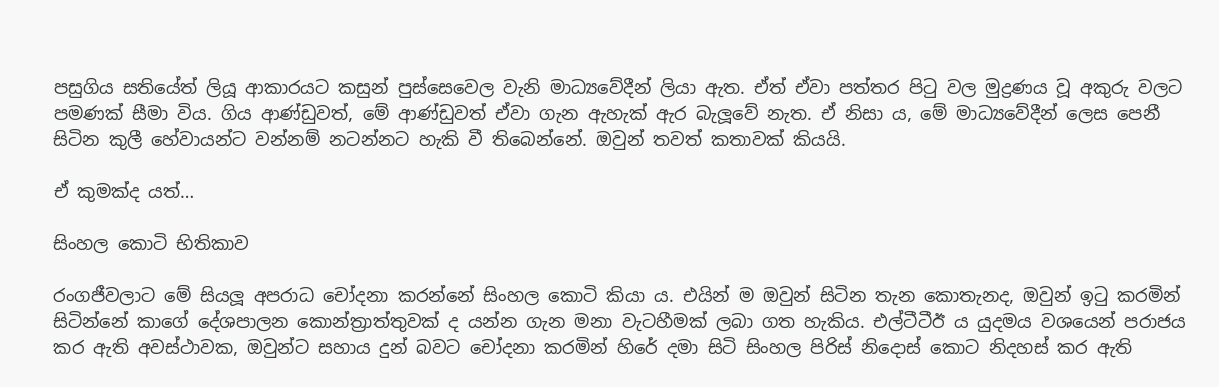පසුගිය සතියේත් ලියූ ආකාරයට කසුන් පුස්සෙවෙල වැනි මාධ්‍යවේදීන් ලියා ඇත. ඒත් ඒවා පත්තර පිටු වල මුද්‍රණය වූ අකුරු වලට පමණක් සීමා විය. ගිය ආණ්ඩුවත්, මේ ආණ්ඩුවත් ඒවා ගැන ඇහැක් ඇර බැලූවේ නැත. ඒ නිසා ය, මේ මාධ්‍යවේදීන් ලෙස පෙනී සිටින කුලී හේවායන්ට වන්නම් නටන්නට හැකි වී තිබෙන්නේ. ඔවුන් තවත් කතාවක් කියයි.

ඒ කුමක්ද යත්…

සිංහල කොටි භිතිකාව

රංගජීවලාට මේ සියලූ අපරාධ චෝදනා කරන්නේ සිංහල කොටි කියා ය. එයින් ම ඔවුන් සිටින තැන කොතැනද, ඔවුන් ඉටු කරමින් සිටින්නේ කාගේ දේශපාලන කොන්ත්‍රාත්තුවක් ද යන්න ගැන මනා වැටහීමක් ලබා ගත හැකිය. එල්ටීටීඊ ය යුදමය වශයෙන් පරාජය කර ඇති අවස්ථාවක, ඔවුන්ට සහාය දුන් බවට චෝදනා කරමින් හිරේ දමා සිටි සිංහල පිරිස් නිදොස් කොට නිදහස් කර ඇති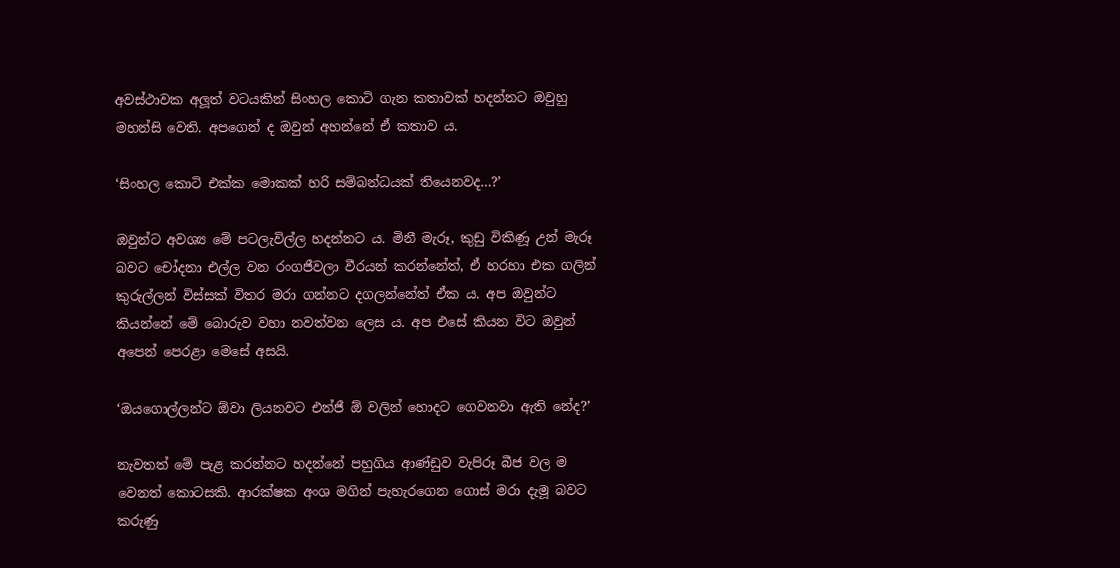අවස්ථාවක අලූත් වටයකින් සිංහල කොටි ගැන කතාවක් හදන්නට ඔවුහු මහන්සි වෙති. අපගෙන් ද ඔවුන් අහන්නේ ඒ කතාව ය.

‘සිංහල කොටි එක්ක මොකක් හරි සම්බන්ධයක් තියෙනවද…?’

ඔවුන්ට අවශ්‍ය මේ පටලැවිල්ල හදන්නට ය. මිනී මැරූ, කුඩු විකිණූ උන් මැරූ බවට චෝදනා එල්ල වන රංගජීවලා වීරයන් කරන්නේත්, ඒ හරහා එක ගලින් කුරුල්ලන් විස්සක් විතර මරා ගන්නට දගලන්නේත් ඒක ය. අප ඔවුන්ට කියන්නේ මේ බොරුව වහා නවත්වන ලෙස ය. අප එසේ කියන විට ඔවුන් අපෙන් පෙරළා මෙසේ අසයි.

‘ඔයගොල්ලන්ට ඕවා ලියනවට එන්ජී ඕ වලින් හොදට ගෙවනවා ඇති නේද?’

නැවතත් මේ පැළ කරන්නට හදන්නේ පහුගිය ආණ්ඩුව වැපිරූ බීජ වල ම වෙනත් කොටසකි. ආරක්ෂක අංශ මගින් පැහැරගෙන ගොස් මරා දැමූ බවට කරුණු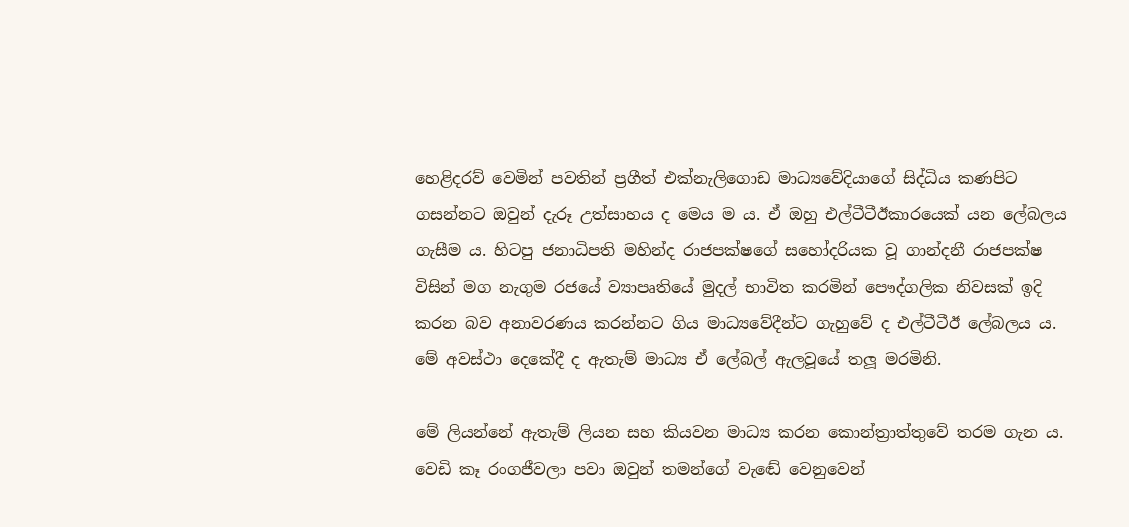හෙළිදරව් වෙමින් පවතින් ප්‍රගීත් එක්නැලිගොඩ මාධ්‍යවේදියාගේ සිද්ධිය කණපිට ගසන්නට ඔවුන් දැරූ උත්සාහය ද මෙය ම ය. ඒ ඔහු එල්ටීටීඊකාරයෙක් යන ලේබලය ගැසීම ය. හිටපු ජනාධිපති මහින්ද රාජපක්ෂගේ සහෝදරියක වූ ගාන්දනී රාජපක්ෂ විසින් මග නැගුම රජයේ ව්‍යාපෘතියේ මුදල් භාවිත කරමින් පෞද්ගලික නිවසක් ඉදි කරන බව අනාවරණය කරන්නට ගිය මාධ්‍යවේදීන්ට ගැහුවේ ද එල්ටීටීඊ ලේබලය ය. මේ අවස්ථා දෙකේදී ද ඇතැම් මාධ්‍ය ඒ ලේබල් ඇලවූයේ තලූ මරමිනි.

මේ ලියන්නේ ඇතැම් ලියන සහ කියවන මාධ්‍ය කරන කොන්ත්‍රාත්තුවේ තරම ගැන ය. වෙඩි කෑ රංගජීවලා පවා ඔවුන් තමන්ගේ වැඬේ වෙනුවෙන්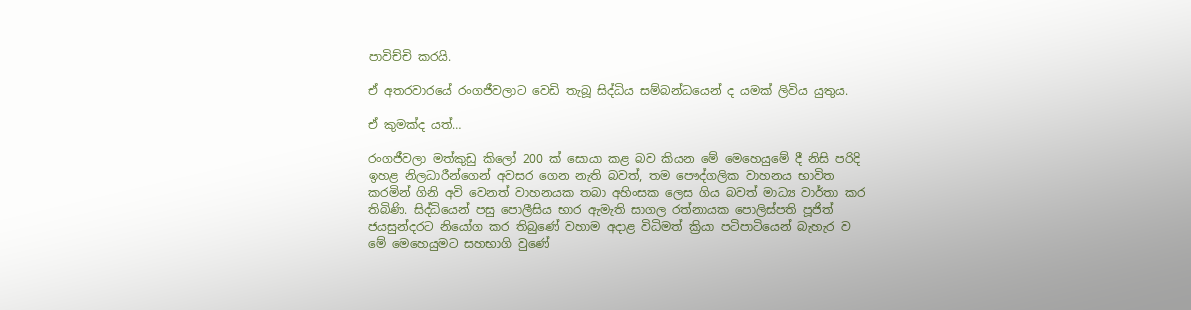පාවිච්චි කරයි.

ඒ අතරවාරයේ රංගජීවලාට වෙඩි තැබූ සිද්ධිය සම්බන්ධයෙන් ද යමක් ලිවිය යුතුය.

ඒ කුමක්ද යත්…

රංගජීවලා මත්කුඩු කිලෝ 200 ක් සොයා කළ බව කියන මේ මෙහෙයුමේ දී නිසි පරිදි ඉහළ නිලධාරීන්ගෙන් අවසර ගෙන නැති බවත්, තම පෞද්ගලික වාහනය භාවිත කරමින් ගිනි අවි වෙනත් වාහනයක තබා අහිංසක ලෙස ගිය බවත් මාධ්‍ය වාර්තා කර තිබිණි. සිද්ධියෙන් පසු පොලීසිය භාර ඇමැති සාගල රත්නායක පොලිස්පති පූජිත් ජයසුන්දරට නියෝග කර තිබුණේ වහාම අදාළ විධිමත් ක්‍රියා පටිපාටියෙන් බැහැර ව මේ මෙහෙයුමට සහභාගි වුණේ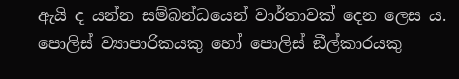ඇයි ද යන්න සම්බන්ධයෙන් වාර්තාවක් දෙන ලෙස ය. පොලිස් ව්‍යාපාරිකයකු හෝ පොලිස් ඞීල්කාරයකු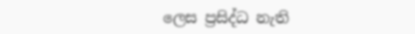ලෙස ප්‍රසිද්ධ නැති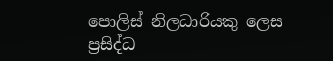පොලිස් නිලධාරියකු ලෙස ප්‍රසිද්ධ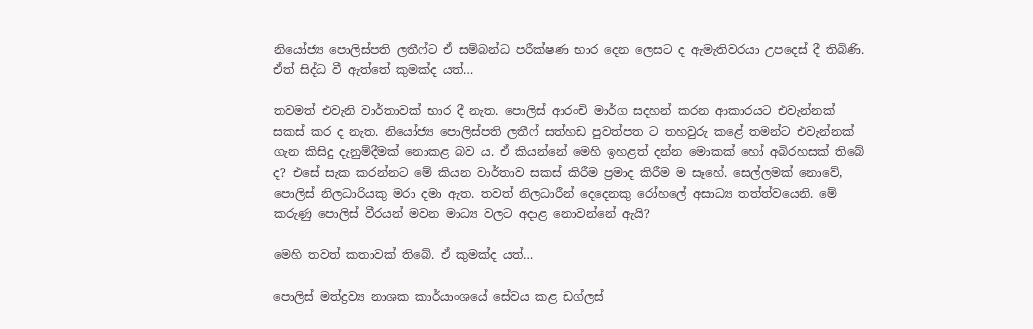නියෝජ්‍ය පොලිස්පති ලතීෆ්ට ඒ සම්බන්ධ පරීක්ෂණ භාර දෙන ලෙසට ද ඇමැතිවරයා උපදෙස් දී තිබිණි. ඒත් සිද්ධ වී ඇත්තේ කුමක්ද යත්…

තවමත් එවැනි වාර්තාවක් භාර දී නැත. පොලිස් ආරංචි මාර්ග සදහන් කරන ආකාරයට එවැන්නක් සකස් කර ද නැත. නියෝජ්‍ය පොලිස්පති ලතීෆ් සත්හඩ පුවත්පත ට තහවුරු කළේ තමන්ට එවැන්නක් ගැන කිසිදු දැනුම්දීමක් නොකළ බව ය. ඒ කියන්නේ මෙහි ඉහළත් දන්න මොකක් හෝ අබිරහසක් තිබේ ද? එසේ සැක කරන්නට මේ කියන වාර්තාව සකස් කිරීම ප්‍රමාද කිරීම ම සෑහේ. සෙල්ලමක් නොවේ, පොලිස් නිලධාරියකු මරා දමා ඇත. තවත් නිලධාරීන් දෙදෙනකු රෝහලේ අසාධ්‍ය තත්ත්වයෙනි. මේ කරුණු පොලිස් වීරයන් මවන මාධ්‍ය වලට අදාළ නොවන්නේ ඇයි?

මෙහි තවත් කතාවක් තිබේ. ඒ කුමක්ද යත්…

පොලිස් මත්ද්‍රව්‍ය නාශක කාර්යාංශයේ සේවය කළ ඩග්ලස්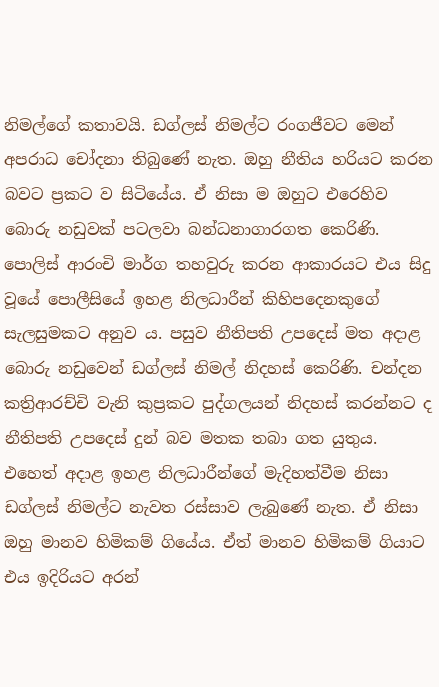නිමල්ගේ කතාවයි. ඩග්ලස් නිමල්ට රංගජීවට මෙන් අපරාධ චෝදනා තිබුණේ නැත. ඔහු නීතිය හරියට කරන බවට ප්‍රකට ව සිටියේය. ඒ නිසා ම ඔහුට එරෙහිව බොරු නඩුවක් පටලවා බන්ධනාගාරගත කෙරිණි. පොලිස් ආරංචි මාර්ග තහවුරු කරන ආකාරයට එය සිදු වූයේ පොලීසියේ ඉහළ නිලධාරීන් කිහිපදෙනකුගේ සැලසුමකට අනුව ය. පසුව නීතිපති උපදෙස් මත අදාළ බොරු නඩුවෙන් ඩග්ලස් නිමල් නිදහස් කෙරිණි. චන්දන කත්‍රිආරච්චි වැනි කුප්‍රකට පුද්ගලයන් නිදහස් කරන්නට ද නීතිපති උපදෙස් දුන් බව මතක තබා ගත යුතුය. එහෙත් අදාළ ඉහළ නිලධාරීන්ගේ මැදිහත්වීම නිසා ඩග්ලස් නිමල්ට නැවත රස්සාව ලැබුණේ නැත. ඒ නිසා ඔහු මානව හිමිකම් ගියේය. ඒත් මානව හිමිකම් ගියාට එය ඉදිරියට අරන්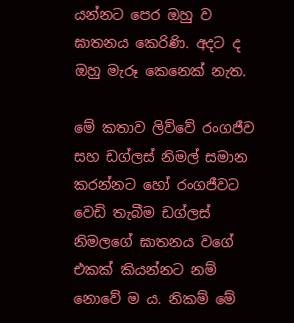යන්නට පෙර ඔහු ව ඝාතනය කෙරිණි. අදට ද ඔහු මැරූ කෙනෙක් නැත.

මේ කතාව ලිව්වේ රංගජීව සහ ඩග්ලස් නිමල් සමාන කරන්නට හෝ රංගජීවට වෙඩි තැබීම ඩග්ලස් නිමලගේ ඝාතනය වගේ එකක් කියන්නට නම් නොවේ ම ය. නිකම් මේ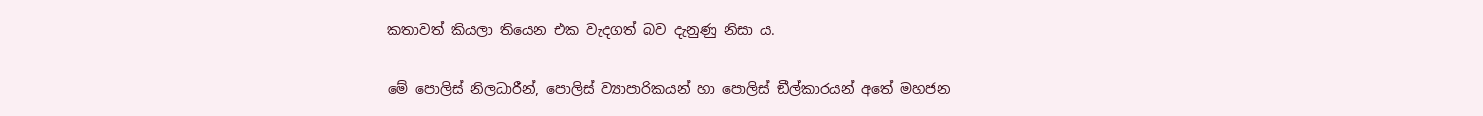කතාවත් කියලා තියෙන එක වැදගත් බව දැනුණු නිසා ය.

මේ පොලිස් නිලධාරීන්, පොලිස් ව්‍යාපාරිකයන් හා පොලිස් ඞීල්කාරයන් අතේ මහජන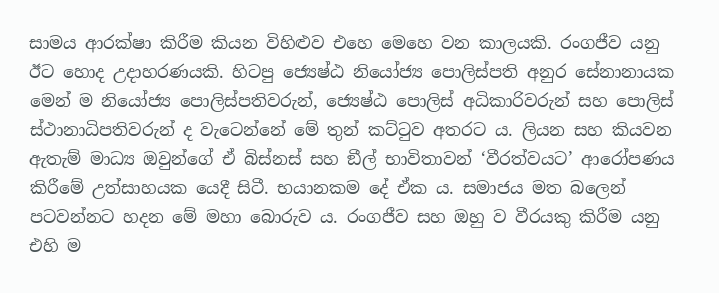සාමය ආරක්ෂා කිරීම කියන විහිළුව එහෙ මෙහෙ වන කාලයකි. රංගජීව යනු ඊට හොද උදාහරණයකි. හිටපු ජ්‍යෙෂ්ඨ නියෝජ්‍ය පොලිස්පති අනුර සේනානායක මෙන් ම නියෝජ්‍ය පොලිස්පතිවරුන්, ජ්‍යෙෂ්ඨ පොලිස් අධිකාරිවරුන් සහ පොලිස් ස්ථානාධිපතිවරුන් ද වැටෙන්නේ මේ තුන් කට්ටුව අතරට ය. ලියන සහ කියවන ඇතැම් මාධ්‍ය ඔවුන්ගේ ඒ බිස්නස් සහ ඞීල් භාවිතාවන් ‘වීරත්වයට’ ආරෝපණය කිරීමේ උත්සාහයක යෙදී සිටී. භයානකම දේ ඒක ය. සමාජය මත බලෙන් පටවන්නට හදන මේ මහා බොරුව ය. රංගජීව සහ ඔහු ව වීරයකු කිරීම යනු එහි ම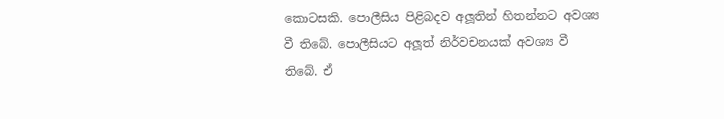කොටසකි. පොලීසිය පිළිබදව අලූතින් හිතන්නට අවශ්‍ය වී තිබේ. පොලීසියට අලූත් නිර්වචනයක් අවශ්‍ය වී තිබේ. ඒ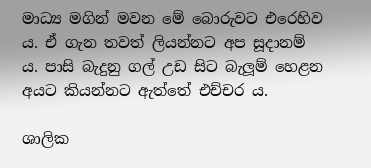මාධ්‍ය මගින් මවන මේ බොරුවට එරෙහිව ය. ඒ ගැන තවත් ලියන්නට අප සූදානම් ය. පාසි බැදුනු ගල් උඩ සිට බැලූම් හෙළන අයට කියන්නට ඇත්තේ එච්චර ය.

ශාලික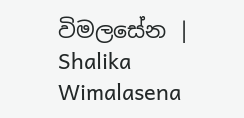විමලසේන | Shalika Wimalasena